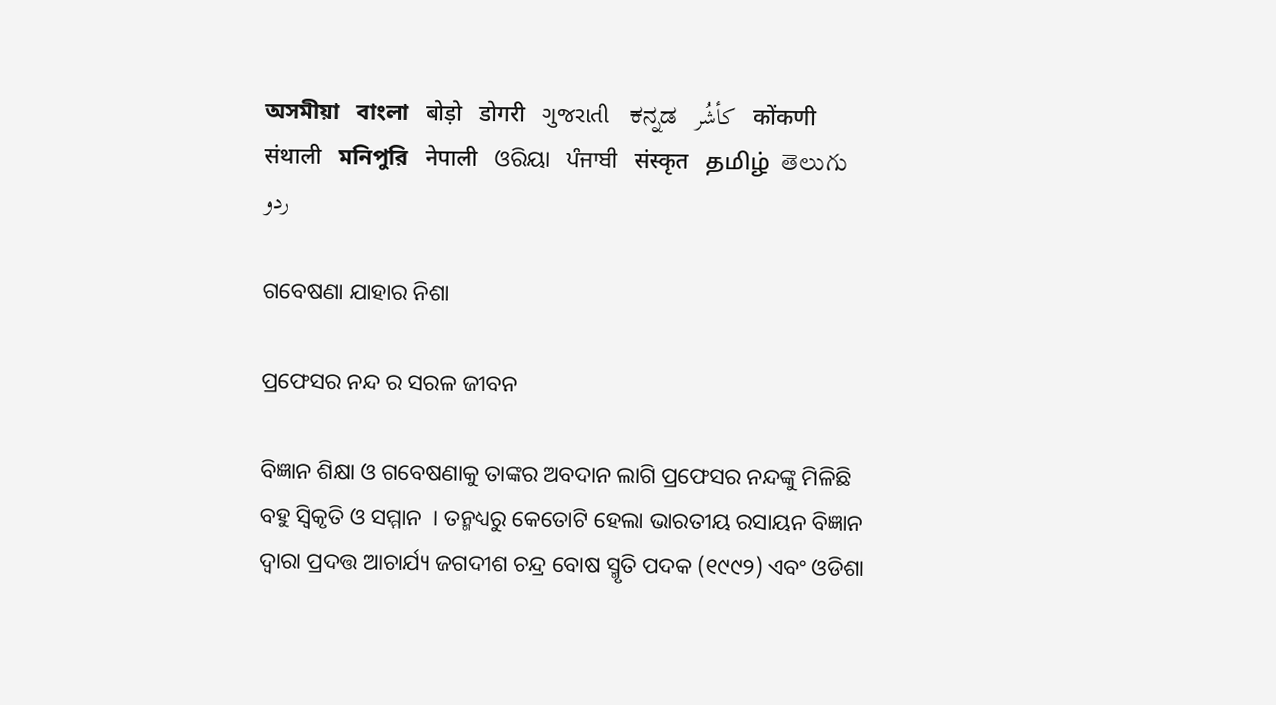অসমীয়া   বাংলা   बोड़ो   डोगरी   ગુજરાતી   ಕನ್ನಡ   كأشُر   कोंकणी   संथाली   মনিপুরি   नेपाली   ଓରିୟା   ਪੰਜਾਬੀ   संस्कृत   தமிழ்  తెలుగు   ردو

ଗବେଷଣା ଯାହାର ନିଶା

ପ୍ରଫେସର ନନ୍ଦ ର ସରଳ ଜୀବନ

ବିଜ୍ଞାନ ଶିକ୍ଷା ଓ ଗବେଷଣାକୁ ତାଙ୍କର ଅବଦାନ ଲାଗି ପ୍ରଫେସର ନନ୍ଦଙ୍କୁ ମିଳିଛି ବହୁ ସ୍ଵିକୃତି ଓ ସମ୍ମାନ  । ତନ୍ମଧ୍ୟରୁ କେତୋଟି ହେଲା ଭାରତୀୟ ରସାୟନ ବିଜ୍ଞାନ ଦ୍ଵାରା ପ୍ରଦତ୍ତ ଆଚାର୍ଯ୍ୟ ଜଗଦୀଶ ଚନ୍ଦ୍ର ବୋଷ ସ୍ମୃତି ପଦକ (୧୯୯୨) ଏବଂ ଓଡିଶା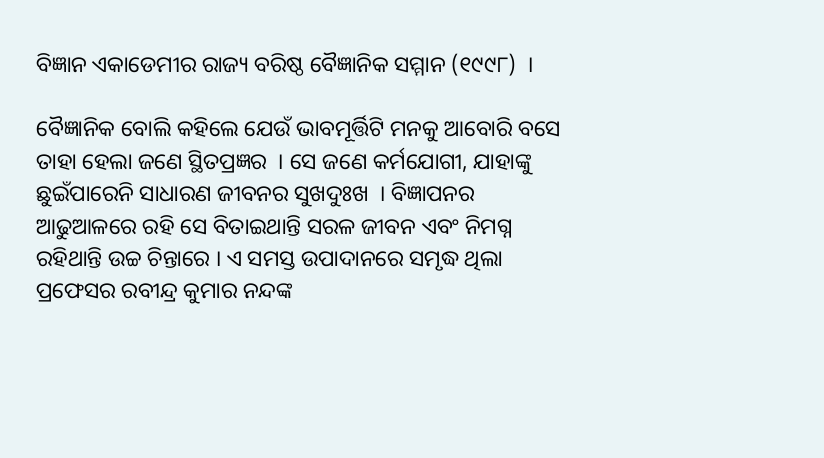ବିଜ୍ଞାନ ଏକାଡେମୀର ରାଜ୍ୟ ବରିଷ୍ଠ ବୈଜ୍ଞାନିକ ସମ୍ମାନ (୧୯୯୮)  ।

ବୈଜ୍ଞାନିକ ବୋଲି କହିଲେ ଯେଉଁ ଭାବମୂର୍ତ୍ତିଟି ମନକୁ ଆବୋରି ବସେ ତାହା ହେଲା ଜଣେ ସ୍ଥିତପ୍ରଜ୍ଞର  । ସେ ଜଣେ କର୍ମଯୋଗୀ, ଯାହାଙ୍କୁ ଛୁଇଁପାରେନି ସାଧାରଣ ଜୀବନର ସୁଖଦୁଃଖ  । ବିଜ୍ଞାପନର ଆଢୁଆଳରେ ରହି ସେ ବିତାଇଥାନ୍ତି ସରଳ ଜୀବନ ଏବଂ ନିମଗ୍ନ ରହିଥାନ୍ତି ଉଚ୍ଚ ଚିନ୍ତାରେ । ଏ ସମସ୍ତ ଉପାଦାନରେ ସମୃଦ୍ଧ ଥିଲା ପ୍ରଫେସର ରବୀନ୍ଦ୍ର କୁମାର ନନ୍ଦଙ୍କ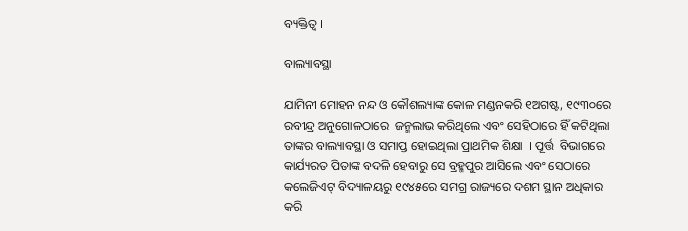ବ୍ୟକ୍ତିତ୍ଵ ।

ବାଲ୍ୟାବସ୍ଥା

ଯାମିନୀ ମୋହନ ନନ୍ଦ ଓ କୌଶଲ୍ୟାଙ୍କ କୋଳ ମଣ୍ଡନକରି ୧ଅଗଷ୍ଟ, ୧୯୩୦ରେ ରବୀନ୍ଦ୍ର ଅନୁଗୋଳଠାରେ  ଜନ୍ମଲାଭ କରିଥିଲେ ଏବଂ ସେହିଠାରେ ହିଁ କଟିଥିଲା ତାଙ୍କର ବାଲ୍ୟାବସ୍ଥା ଓ ସମାପ୍ତ ହୋଇଥିଲା ପ୍ରାଥମିକ ଶିକ୍ଷା  । ପୂର୍ତ୍ତ  ବିଭାଗରେ କାର୍ଯ୍ୟରତ ପିତାଙ୍କ ବଦଳି ହେବାରୁ ସେ ବ୍ରହ୍ମପୁର ଆସିଲେ ଏବଂ ସେଠାରେ କଲେଜିଏଟ୍ ବିଦ୍ୟାଳୟରୁ ୧୯୪୫ରେ ସମଗ୍ର ରାଜ୍ୟରେ ଦଶମ ସ୍ଥାନ ଅଧିକାର କରି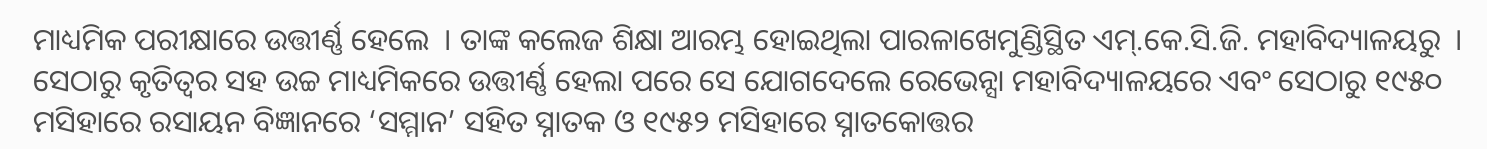ମାଧ୍ୟମିକ ପରୀକ୍ଷାରେ ଉତ୍ତୀର୍ଣ୍ଣ ହେଲେ  । ତାଙ୍କ କଲେଜ ଶିକ୍ଷା ଆରମ୍ଭ ହୋଇଥିଲା ପାରଳାଖେମୁଣ୍ଡିସ୍ଥିତ ଏମ୍.କେ.ସି.ଜି. ମହାବିଦ୍ୟାଳୟରୁ  । ସେଠାରୁ କୃତିତ୍ଵର ସହ ଉଚ୍ଚ ମାଧ୍ୟମିକରେ ଉତ୍ତୀର୍ଣ୍ଣ ହେଲା ପରେ ସେ ଯୋଗଦେଲେ ରେଭେନ୍ସା ମହାବିଦ୍ୟାଳୟରେ ଏବଂ ସେଠାରୁ ୧୯୫୦ ମସିହାରେ ରସାୟନ ବିଜ୍ଞାନରେ ‘ସମ୍ମାନ’ ସହିତ ସ୍ନାତକ ଓ ୧୯୫୨ ମସିହାରେ ସ୍ନାତକୋତ୍ତର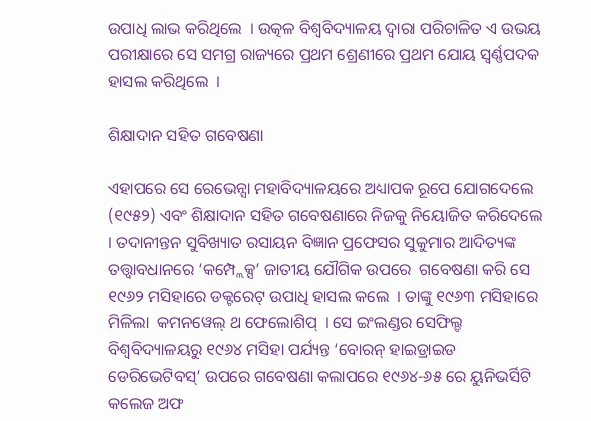ଉପାଧି ଲାଭ କରିଥିଲେ  । ଉତ୍କଳ ବିଶ୍ଵବିଦ୍ୟାଳୟ ଦ୍ଵାରା ପରିଚାଳିତ ଏ ଉଭୟ ପରୀକ୍ଷାରେ ସେ ସମଗ୍ର ରାଜ୍ୟରେ ପ୍ରଥମ ଶ୍ରେଣୀରେ ପ୍ରଥମ ଯୋୟ ସ୍ଵର୍ଣ୍ଣପଦକ ହାସଲ କରିଥିଲେ  ।

ଶିକ୍ଷାଦାନ ସହିତ ଗବେଷଣା

ଏହାପରେ ସେ ରେଭେନ୍ସା ମହାବିଦ୍ୟାଳୟରେ ଅଧ୍ୟାପକ ରୂପେ ଯୋଗଦେଲେ (୧୯୫୨) ଏବଂ ଶିକ୍ଷାଦାନ ସହିତ ଗବେଷଣାରେ ନିଜକୁ ନିୟୋଜିତ କରିଦେଲେ  । ତଦାନୀନ୍ତନ ସୁବିଖ୍ୟାତ ରସାୟନ ବିଜ୍ଞାନ ପ୍ରଫେସର ସୁକୁମାର ଆଦିତ୍ୟଙ୍କ ତତ୍ତ୍ଵାବଧାନରେ ‘କମ୍ପ୍ଲେକ୍ସ’ ଜାତୀୟ ଯୌଗିକ ଉପରେ  ଗବେଷଣା କରି ସେ ୧୯୬୨ ମସିହାରେ ଡକ୍ଟରେଟ୍ ଉପାଧି ହାସଲ କଲେ  । ତାଙ୍କୁ ୧୯୬୩ ମସିହାରେ ମିଳିଲା  କମନୱେଲ୍ ଥ ଫେଲୋଶିପ୍  । ସେ ଇଂଲଣ୍ଡର ସେଫିଲ୍ଡ ବିଶ୍ଵବିଦ୍ୟାଳୟରୁ ୧୯୬୪ ମସିହା ପର୍ଯ୍ୟନ୍ତ ‘ବୋରନ୍ ହାଇଡ୍ରାଇଡ ଡେରିଭେଟିବସ୍’ ଉପରେ ଗବେଷଣା କଲାପରେ ୧୯୬୪-୬୫ ରେ ୟୁନିଭର୍ସିଟି କଲେଜ ଅଫ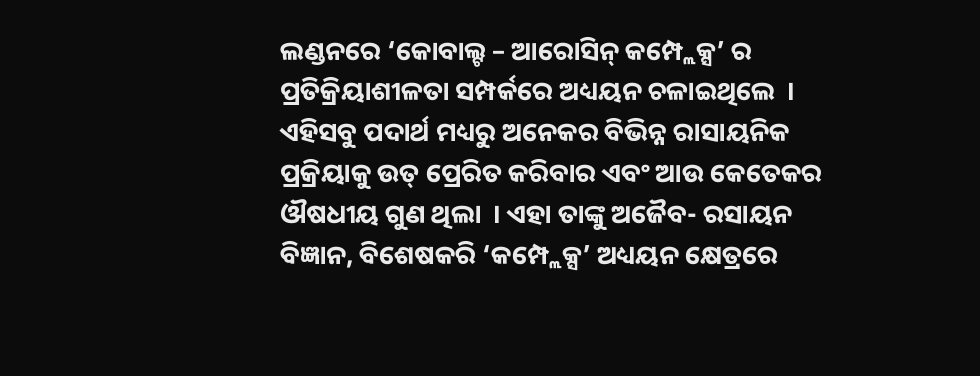ଲଣ୍ଡନରେ ‘କୋବାଲ୍ଟ – ଆରୋସିନ୍ କମ୍ପ୍ଲେକ୍ସ’ ର ପ୍ରତିକ୍ରିୟାଶୀଳତା ସମ୍ପର୍କରେ ଅଧ୍ୟୟନ ଚଳାଇଥିଲେ  । ଏହିସବୁ ପଦାର୍ଥ ମଧ୍ୟରୁ ଅନେକର ବିଭିନ୍ନ ରାସାୟନିକ ପ୍ରକ୍ରିୟାକୁ ଉତ୍ ପ୍ରେରିତ କରିବାର ଏବଂ ଆଉ କେତେକର ଔଷଧୀୟ ଗୁଣ ଥିଲା  । ଏହା ତାଙ୍କୁ ଅଜୈବ- ରସାୟନ ବିଜ୍ଞାନ, ବିଶେଷକରି ‘କମ୍ପ୍ଲେକ୍ସ’ ଅଧ୍ୟୟନ କ୍ଷେତ୍ରରେ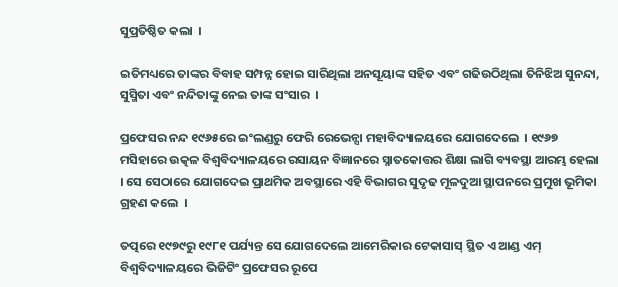ସୁପ୍ରତିଷ୍ଠିତ କଲା  ।

ଇତିମଧ୍ୟରେ ତାଙ୍କର ବିବାହ ସମ୍ପନ୍ନ ହୋଇ ସାରିଥିଲା ଅନସୂୟାଙ୍କ ସହିତ ଏବଂ ଗଢିଉଠିଥିଲା ତିନିଝିଅ ସୁନନ୍ଦା, ସୁସ୍ମିତା ଏବଂ ନନ୍ଦିତାଙ୍କୁ ନେଇ ତାଙ୍କ ସଂସାର  ।

ପ୍ରଫେସର ନନ୍ଦ ୧୯୬୫ରେ ଇଂଲଣ୍ଡରୁ ଫେରି ରେଭେନ୍ସା ମହାବିଦ୍ୟାଳୟରେ ଯୋଗଦେଲେ  । ୧୯୬୭ ମସିହାରେ ଉତ୍କଳ ବିଶ୍ଵବିଦ୍ୟାଳୟରେ ରସାୟନ ବିଜ୍ଞାନରେ ସ୍ନାତକୋତ୍ତର ଶିକ୍ଷା ଲାଗି ବ୍ୟବସ୍ଥା ଆରମ୍ଭ ହେଲା  । ସେ ସେଠାରେ ଯୋଗଦେଇ ପ୍ରାଥମିକ ଅବସ୍ଥାରେ ଏହି ବିଭାଗର ସୁଦୃଢ ମୂଳଦୁଆ ସ୍ଥାପନରେ ପ୍ରମୁଖ ଭୂମିକା ଗ୍ରହଣ କଲେ  ।

ତତ୍ପରେ ୧୯୭୯ରୁ ୧୯୮୧ ପର୍ଯ୍ୟନ୍ତ ସେ ଯୋଗଦେଲେ ଆମେରିକାର ଟେକାସାସ୍ ସ୍ଥିତ ଏ ଆଣ୍ଡ ଏମ୍ ବିଶ୍ଵବିଦ୍ୟାଳୟରେ ଭିଜିଟିଂ ପ୍ରଫେସର ରୂପେ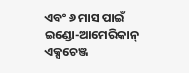ଏବଂ ୬ ମାସ ପାଇଁ ଇଣ୍ଡୋ-ଆମେରିକାନ୍ ଏକ୍ସଚେଞ୍ଜ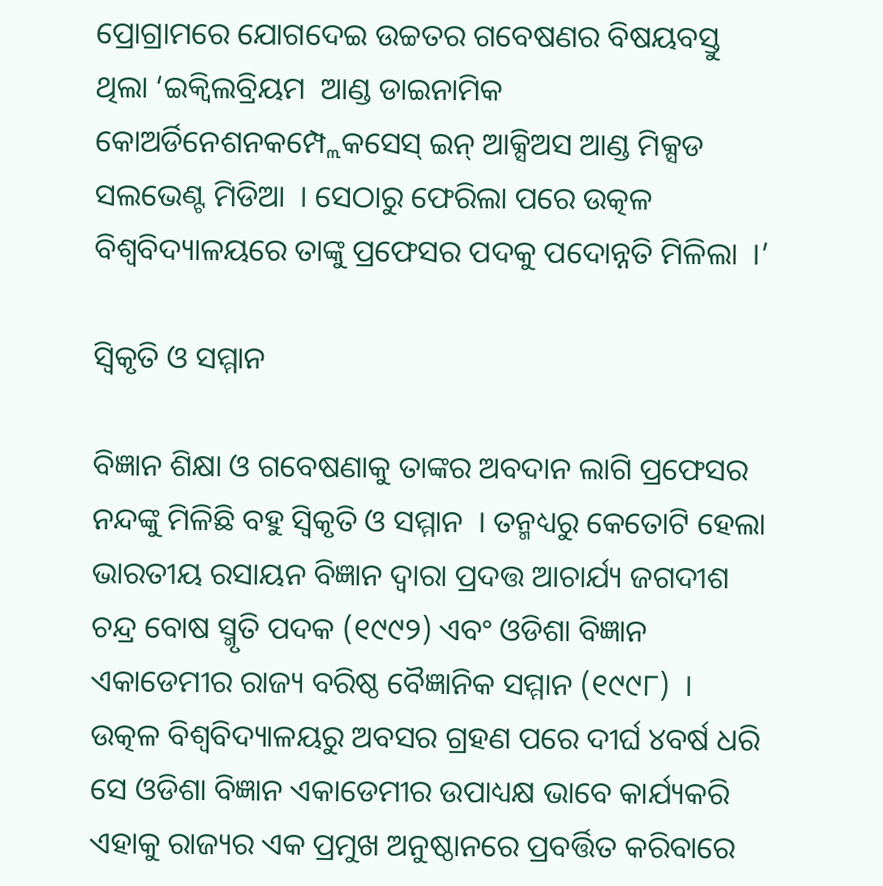ପ୍ରୋଗ୍ରାମରେ ଯୋଗଦେଇ ଉଚ୍ଚତର ଗବେଷଣର ବିଷୟବସ୍ତୁ ଥିଲା ‘ଇକ୍ଵିଲବ୍ରିୟମ  ଆଣ୍ଡ ଡାଇନାମିକ କୋଅର୍ଡିନେଶନକମ୍ପ୍ଲେକସେସ୍ ଇନ୍ ଆକ୍ସିଅସ ଆଣ୍ଡ ମିକ୍ସଡ ସଲଭେଣ୍ଟ ମିଡିଆ  । ସେଠାରୁ ଫେରିଲା ପରେ ଉତ୍କଳ ବିଶ୍ଵବିଦ୍ୟାଳୟରେ ତାଙ୍କୁ ପ୍ରଫେସର ପଦକୁ ପଦୋନ୍ନତି ମିଳିଲା  ।’

ସ୍ଵିକୃତି ଓ ସମ୍ମାନ

ବିଜ୍ଞାନ ଶିକ୍ଷା ଓ ଗବେଷଣାକୁ ତାଙ୍କର ଅବଦାନ ଲାଗି ପ୍ରଫେସର ନନ୍ଦଙ୍କୁ ମିଳିଛି ବହୁ ସ୍ଵିକୃତି ଓ ସମ୍ମାନ  । ତନ୍ମଧ୍ୟରୁ କେତୋଟି ହେଲା ଭାରତୀୟ ରସାୟନ ବିଜ୍ଞାନ ଦ୍ଵାରା ପ୍ରଦତ୍ତ ଆଚାର୍ଯ୍ୟ ଜଗଦୀଶ ଚନ୍ଦ୍ର ବୋଷ ସ୍ମୃତି ପଦକ (୧୯୯୨) ଏବଂ ଓଡିଶା ବିଜ୍ଞାନ ଏକାଡେମୀର ରାଜ୍ୟ ବରିଷ୍ଠ ବୈଜ୍ଞାନିକ ସମ୍ମାନ (୧୯୯୮)  । ଉତ୍କଳ ବିଶ୍ଵବିଦ୍ୟାଳୟରୁ ଅବସର ଗ୍ରହଣ ପରେ ଦୀର୍ଘ ୪ବର୍ଷ ଧରି ସେ ଓଡିଶା ବିଜ୍ଞାନ ଏକାଡେମୀର ଉପାଧ୍ୟକ୍ଷ ଭାବେ କାର୍ଯ୍ୟକରି ଏହାକୁ ରାଜ୍ୟର ଏକ ପ୍ରମୁଖ ଅନୁଷ୍ଠାନରେ ପ୍ରବର୍ତ୍ତିତ କରିବାରେ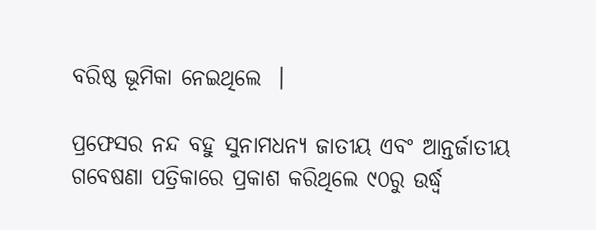ବରିଷ୍ଠ ଭୂମିକା ନେଇଥିଲେ  ।

ପ୍ରଫେସର ନନ୍ଦ ବହୁ ସୁନାମଧନ୍ୟ ଜାତୀୟ ଏବଂ ଆନ୍ତର୍ଜାତୀୟ ଗବେଷଣା ପତ୍ରିକାରେ ପ୍ରକାଶ କରିଥିଲେ ୯୦ରୁ ଉର୍ଦ୍ଧ୍ଵ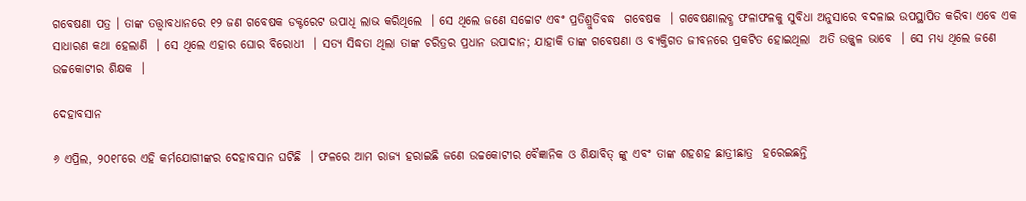ଗବେଷଣା ପତ୍ର । ତାଙ୍କ ତତ୍ତ୍ଵାବଧାନରେ ୧୨ ଜଣ ଗବେଷକ ଡକ୍ଟରେଟ ଉପାଧି ଲାଭ କରିଥିଲେ  । ସେ ଥିଲେ ଜଣେ ସଚ୍ଚୋଟ ଏବଂ ପ୍ରତିଶ୍ରୁତିବଦ୍ଧ  ଗବେଷକ  । ଗବେଷଣାଲବ୍ଧ ଫଳାଫଳକୁ ସୁବିଧା ଅନୁସାରେ ବଦଳାଇ ଉପସ୍ଥାପିତ କରିବା ଏବେ ଏକ ସାଧାରଣ କଥା ହେଲାଣି  । ସେ ଥିଲେ ଏହାର ଘୋର ବିରୋଧୀ  । ସତ୍ୟ ସିଦ୍ଧତା ଥିଲା ତାଙ୍କ ଚରିତ୍ରର ପ୍ରଧାନ ଉପାଦାନ; ଯାହାକି ତାଙ୍କ ଗବେଷଣା ଓ ବ୍ୟକ୍ତିଗତ ଜୀବନରେ ପ୍ରକଟିତ ହୋଇଥିଲା  ଅତି ଉଜ୍ଜ୍ଵଳ ଭାବେ  । ସେ ମଧ୍ୟ ଥିଲେ ଜଣେ ଉଚ୍ଚକୋଟୀର ଶିକ୍ଷକ  ।

ଦେହାବସାନ

୬ ଏପ୍ରିଲ, ୨୦୧୮ରେ ଏହି କର୍ମଯୋଗୀଙ୍କର ଦେହାବସାନ ଘଟିଛି  । ଫଳରେ ଆମ ରାଜ୍ୟ ହରାଇଛି ଜଣେ ଉଚ୍ଚକୋଟୀର ବୈଜ୍ଞାନିକ ଓ ଶିକ୍ଷାବିତ୍ ଙ୍କୁ ଏବଂ ତାଙ୍କ ଶହଶହ ଛାତ୍ରୀଛାତ୍ର  ହରେଇଛନ୍ତି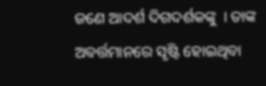ଜଣେ ଆଦର୍ଶ ଦିଗଦର୍ଶକଙ୍କୁ  । ତାଙ୍କ ଅବର୍ତ୍ତମାନରେ ସୃଷ୍ଟି ହୋଇଥିବା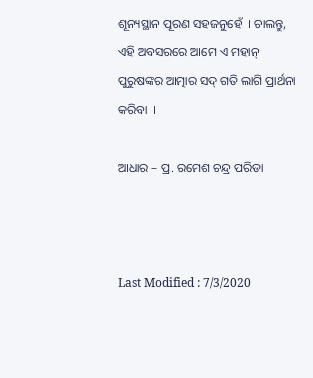ଶୂନ୍ୟସ୍ଥାନ ପୂରଣ ସହଜନୁହେଁ  । ଚାଲନ୍ତୁ, ଏହି ଅବସରରେ ଆମେ ଏ ମହାନ୍ ପୁରୁଷଙ୍କର ଆତ୍ମାର ସଦ୍ ଗତି ଲାଗି ପ୍ରାର୍ଥନା କରିବା  ।

ଆଧାର – ପ୍ର. ରମେଶ ଚନ୍ଦ୍ର ପରିଡା



Last Modified : 7/3/2020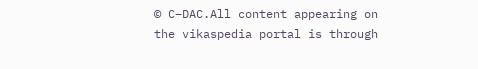© C–DAC.All content appearing on the vikaspedia portal is through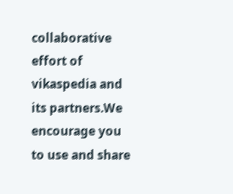collaborative effort of vikaspedia and its partners.We encourage you to use and share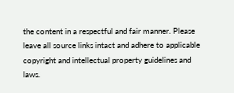the content in a respectful and fair manner. Please leave all source links intact and adhere to applicable copyright and intellectual property guidelines and laws.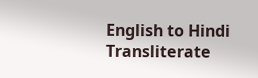English to Hindi Transliterate